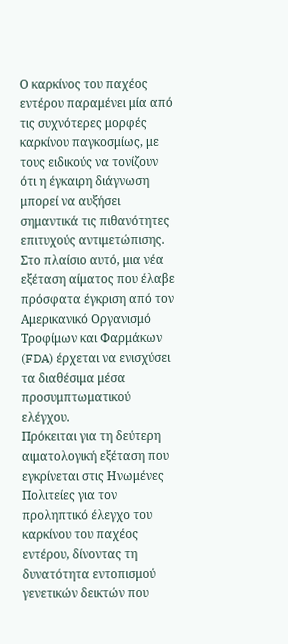Ο καρκίνος του παχέος εντέρου παραμένει μία από τις συχνότερες μορφές καρκίνου παγκοσμίως, με τους ειδικούς να τονίζουν ότι η έγκαιρη διάγνωση μπορεί να αυξήσει σημαντικά τις πιθανότητες επιτυχούς αντιμετώπισης.
Στο πλαίσιο αυτό, μια νέα εξέταση αίματος που έλαβε πρόσφατα έγκριση από τον Αμερικανικό Οργανισμό Τροφίμων και Φαρμάκων (FDA) έρχεται να ενισχύσει τα διαθέσιμα μέσα προσυμπτωματικού ελέγχου.
Πρόκειται για τη δεύτερη αιματολογική εξέταση που εγκρίνεται στις Ηνωμένες Πολιτείες για τον προληπτικό έλεγχο του καρκίνου του παχέος εντέρου, δίνοντας τη δυνατότητα εντοπισμού γενετικών δεικτών που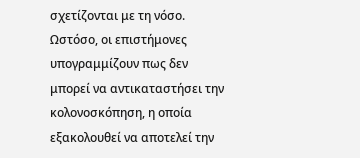σχετίζονται με τη νόσο. Ωστόσο, οι επιστήμονες υπογραμμίζουν πως δεν μπορεί να αντικαταστήσει την κολονοσκόπηση, η οποία εξακολουθεί να αποτελεί την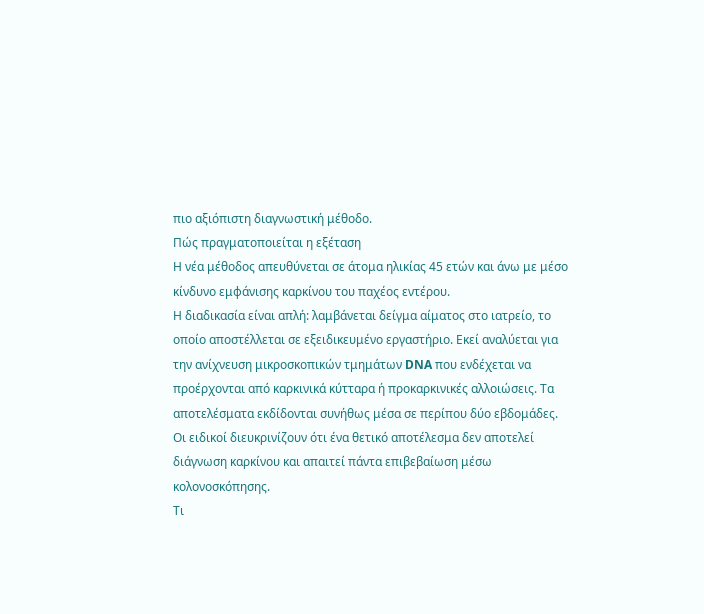πιο αξιόπιστη διαγνωστική μέθοδο.
Πώς πραγματοποιείται η εξέταση
Η νέα μέθοδος απευθύνεται σε άτομα ηλικίας 45 ετών και άνω με μέσο κίνδυνο εμφάνισης καρκίνου του παχέος εντέρου.
Η διαδικασία είναι απλή: λαμβάνεται δείγμα αίματος στο ιατρείο, το οποίο αποστέλλεται σε εξειδικευμένο εργαστήριο. Εκεί αναλύεται για την ανίχνευση μικροσκοπικών τμημάτων DNA που ενδέχεται να προέρχονται από καρκινικά κύτταρα ή προκαρκινικές αλλοιώσεις. Τα αποτελέσματα εκδίδονται συνήθως μέσα σε περίπου δύο εβδομάδες.
Οι ειδικοί διευκρινίζουν ότι ένα θετικό αποτέλεσμα δεν αποτελεί διάγνωση καρκίνου και απαιτεί πάντα επιβεβαίωση μέσω κολονοσκόπησης.
Τι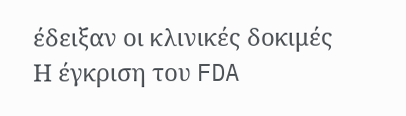έδειξαν οι κλινικές δοκιμές
Η έγκριση του FDA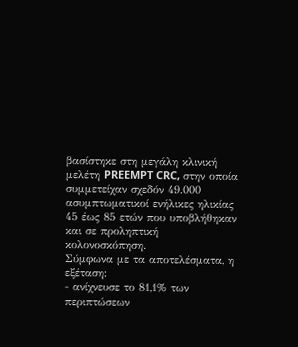βασίστηκε στη μεγάλη κλινική μελέτη PREEMPT CRC, στην οποία συμμετείχαν σχεδόν 49.000 ασυμπτωματικοί ενήλικες ηλικίας 45 έως 85 ετών που υποβλήθηκαν και σε προληπτική κολονοσκόπηση.
Σύμφωνα με τα αποτελέσματα, η εξέταση:
- ανίχνευσε το 81,1% των περιπτώσεων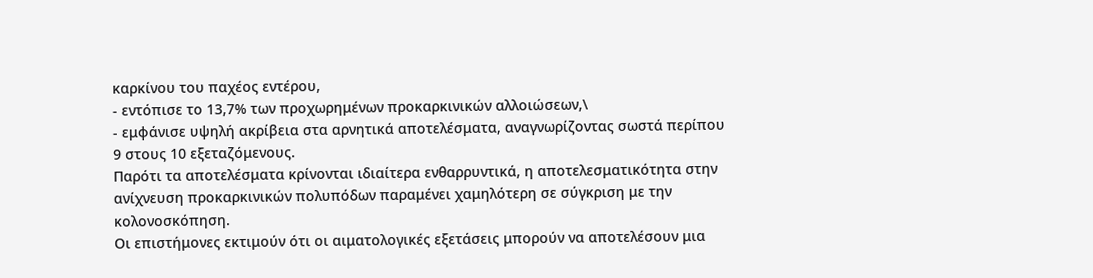καρκίνου του παχέος εντέρου,
- εντόπισε το 13,7% των προχωρημένων προκαρκινικών αλλοιώσεων,\
- εμφάνισε υψηλή ακρίβεια στα αρνητικά αποτελέσματα, αναγνωρίζοντας σωστά περίπου 9 στους 10 εξεταζόμενους.
Παρότι τα αποτελέσματα κρίνονται ιδιαίτερα ενθαρρυντικά, η αποτελεσματικότητα στην ανίχνευση προκαρκινικών πολυπόδων παραμένει χαμηλότερη σε σύγκριση με την κολονοσκόπηση.
Οι επιστήμονες εκτιμούν ότι οι αιματολογικές εξετάσεις μπορούν να αποτελέσουν μια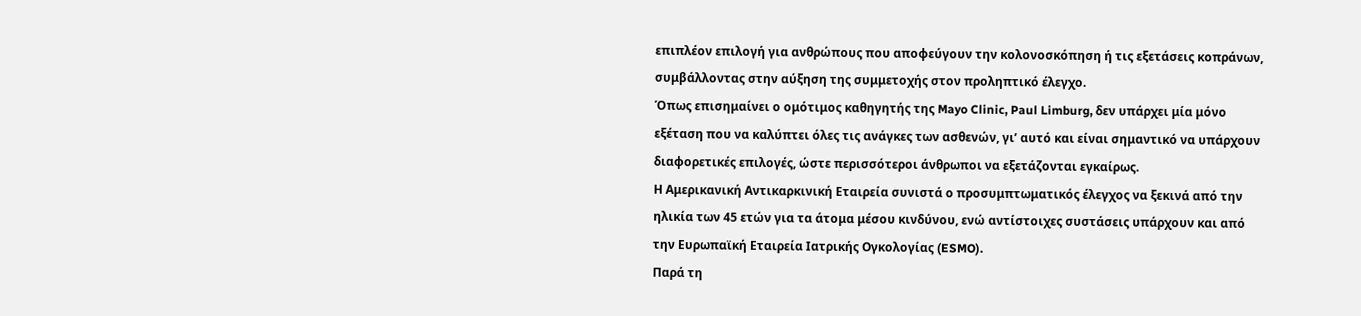επιπλέον επιλογή για ανθρώπους που αποφεύγουν την κολονοσκόπηση ή τις εξετάσεις κοπράνων, συμβάλλοντας στην αύξηση της συμμετοχής στον προληπτικό έλεγχο.
Όπως επισημαίνει ο ομότιμος καθηγητής της Mayo Clinic, Paul Limburg, δεν υπάρχει μία μόνο εξέταση που να καλύπτει όλες τις ανάγκες των ασθενών, γι’ αυτό και είναι σημαντικό να υπάρχουν διαφορετικές επιλογές, ώστε περισσότεροι άνθρωποι να εξετάζονται εγκαίρως.
Η Αμερικανική Αντικαρκινική Εταιρεία συνιστά ο προσυμπτωματικός έλεγχος να ξεκινά από την ηλικία των 45 ετών για τα άτομα μέσου κινδύνου, ενώ αντίστοιχες συστάσεις υπάρχουν και από την Ευρωπαϊκή Εταιρεία Ιατρικής Ογκολογίας (ESMO).
Παρά τη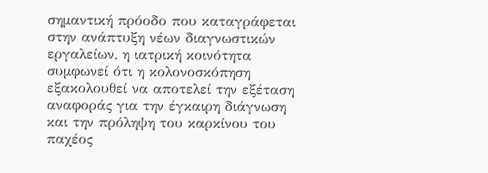σημαντική πρόοδο που καταγράφεται στην ανάπτυξη νέων διαγνωστικών εργαλείων, η ιατρική κοινότητα συμφωνεί ότι η κολονοσκόπηση εξακολουθεί να αποτελεί την εξέταση αναφοράς για την έγκαιρη διάγνωση και την πρόληψη του καρκίνου του παχέος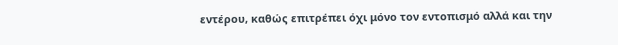εντέρου, καθώς επιτρέπει όχι μόνο τον εντοπισμό αλλά και την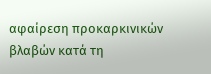αφαίρεση προκαρκινικών βλαβών κατά τη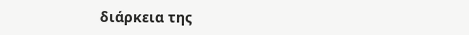διάρκεια της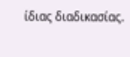ίδιας διαδικασίας.